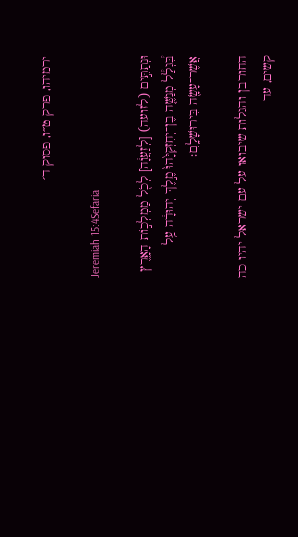ירמיהו, פרק ט״ו, פסוק ד׳

Jeremiah 15:4Sefaria

וּנְתַתִּ֣ים (לזועה) [לְזַעֲוָ֔ה] לְכֹ֖ל מַמְלְכ֣וֹת הָאָ֑רֶץ בִּ֠גְלַ֠ל מְנַשֶּׁ֤ה בֶן־יְחִזְקִיָּ֙הוּ֙ מֶ֣לֶךְ יְהוּדָ֔ה עַ֥ל אֲשֶׁר־עָשָׂ֖ה בִּירוּשָׁלָֽ͏ִם׃

החורבן והגלות שיבואו על עם ישראל יהיו כה קשים, עד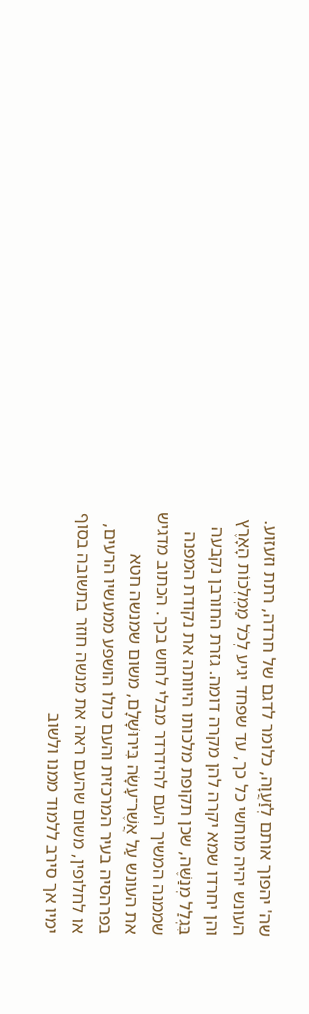שה' יהפוך אותם לְזַעֲוָה, כלומר לדגם של חרדה, רתת וזעזוע. העונש יהיה מוחשי כל כך, עד שפחד יגיע לְכֹל מַמְלְכוֹת הָאָרֶץ והן יחרדו שמא יקרה להן מקרה דומה. גזרת החורבן נקבעה בִּגְלַל מְנַשֶּׁה, שכן תקופת מלכותו היוותה את נקודת המפנה שממנה המשיך העם להידרדר מבלי לחוש בכך. הכתוב מדגיש את העונש עַל אֲשֶׁר־עָשָׂה בִּירוּשָׁלִָם, משום שמנשה חטא בפרהסיה בעיר המרכזית והעם כולו הושפע ממעשיו הרעים, או לחלופין, משום שהעם ראה את מנשה חוזר בתשובה בסוף ימיו אך סירב ללמוד ממנו ולשוב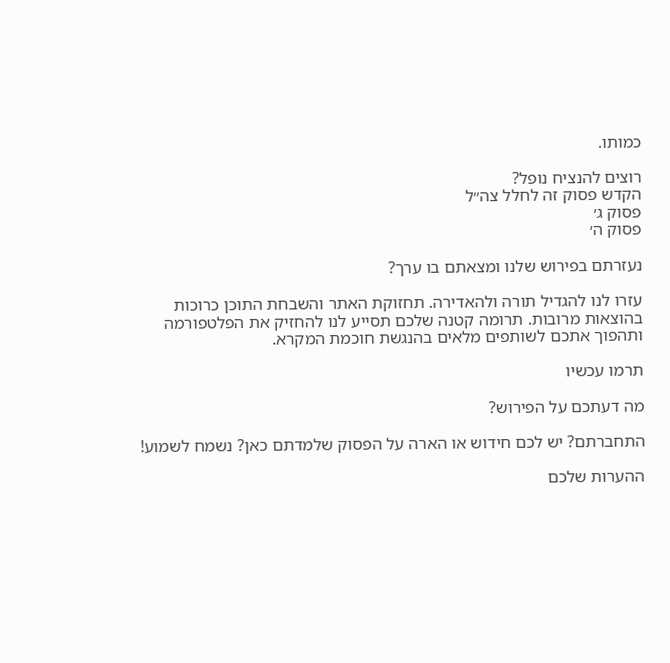כמותו.

רוצים להנציח נופל?
הקדש פסוק זה לחלל צה״ל
פסוק ג׳
פסוק ה׳

נעזרתם בפירוש שלנו ומצאתם בו ערך?

עזרו לנו להגדיל תורה ולהאדירה. תחזוקת האתר והשבחת התוכן כרוכות בהוצאות מרובות. תרומה קטנה שלכם תסייע לנו להחזיק את הפלטפורמה ותהפוך אתכם לשותפים מלאים בהנגשת חוכמת המקרא.

תרמו עכשיו

מה דעתכם על הפירוש?

התחברתם? יש לכם חידוש או הארה על הפסוק שלמדתם כאן? נשמח לשמוע!

ההערות שלכם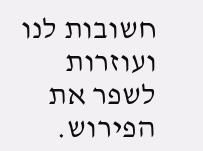חשובות לנו ועוזרות לשפר את הפירוש.